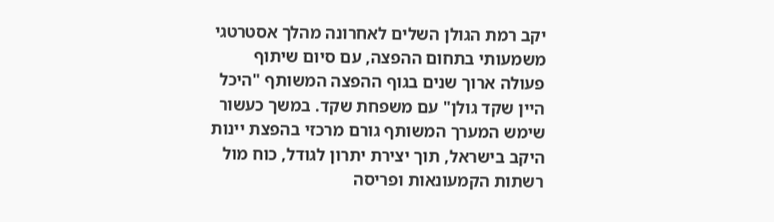יקב רמת הגולן השלים לאחרונה מהלך אסטרטגי משמעותי בתחום ההפצה, עם סיום שיתוף פעולה ארוך שנים בגוף ההפצה המשותף "היכל היין שקד גולן" עם משפחת שקד. במשך כעשור שימש המערך המשותף גורם מרכזי בהפצת יינות היקב בישראל, תוך יצירת יתרון לגודל, כוח מול רשתות הקמעונאות ופריסה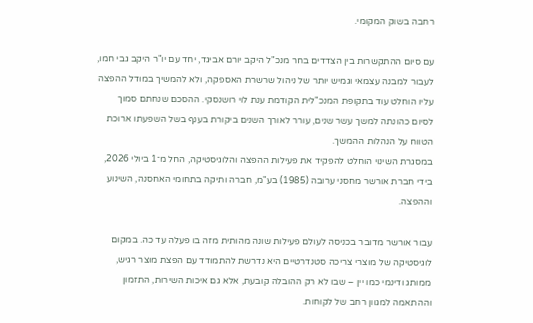רחבה בשוק המקומי.

עם סיום ההתקשרות בין הצדדים בחר מנכ"ל היקב יורם אביגד, יחד עם יו"ר היקב גבי חמו, לעבור למבנה עצמאי וגמיש יותר של ניהול שרשרת האספקה, ולא להמשיך במודל ההפצה עליו הוחלט עוד בתקופת המנכ"לית הקודמת ענת לוי רושנסקי. ההסכם שנחתם סמוך לסיום כהונתה למשך עשר שנים, עורר לאורך השנים ביקורת בענף בשל השפעתו ארוכת הטווח על הנהלות ההמשך.
במסגרת השינוי הוחלט להפקיד את פעילות ההפצה והלוגיסטיקה, החל מ־1 ביולי 2026, בידי חברת אורשר מחסני ערובה (1985) בע"מ, חברה ותיקה בתחומי האחסנה, השינוע וההפצה.

עבור אורשר מדובר בכניסה לעולם פעילות שונה מהותית מזה בו פעלה עד כה. במקום לוגיסטיקה של מוצרי צריכה סטנדרטיים היא נדרשת להתמודד עם הפצת מוצר רגיש, ממותג ודינמי כמו יין – שבו לא רק ההובלה קובעת, אלא גם איכות השירות, התזמון וההתאמה למגוון רחב של לקוחות.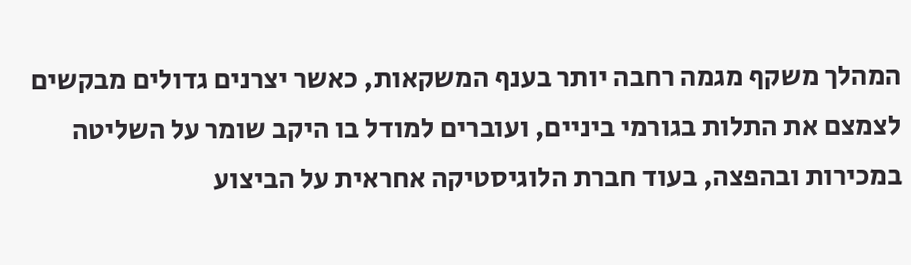המהלך משקף מגמה רחבה יותר בענף המשקאות, כאשר יצרנים גדולים מבקשים לצמצם את התלות בגורמי ביניים, ועוברים למודל בו היקב שומר על השליטה במכירות ובהפצה, בעוד חברת הלוגיסטיקה אחראית על הביצוע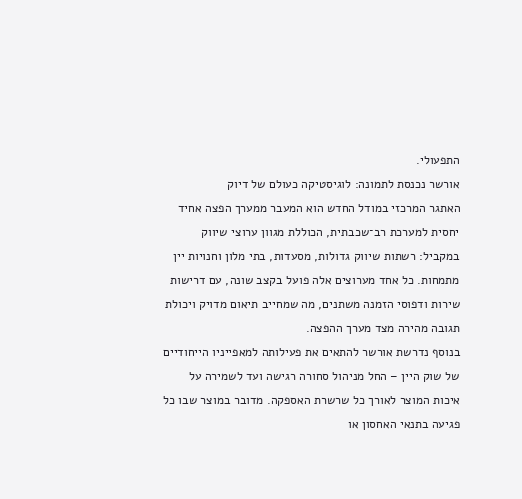התפעולי.
אורשר נכנסת לתמונה: לוגיסטיקה כעולם של דיוק
האתגר המרכזי במודל החדש הוא המעבר ממערך הפצה אחיד יחסית למערכת רב־שכבתית, הכוללת מגוון ערוצי שיווק במקביל: רשתות שיווק גדולות, מסעדות, בתי מלון וחנויות יין מתמחות. כל אחד מערוצים אלה פועל בקצב שונה, עם דרישות שירות ודפוסי הזמנה משתנים, מה שמחייב תיאום מדויק ויכולת תגובה מהירה מצד מערך ההפצה.
בנוסף נדרשת אורשר להתאים את פעילותה למאפייניו הייחודיים של שוק היין – החל מניהול סחורה רגישה ועד לשמירה על איכות המוצר לאורך כל שרשרת האספקה. מדובר במוצר שבו כל פגיעה בתנאי האחסון או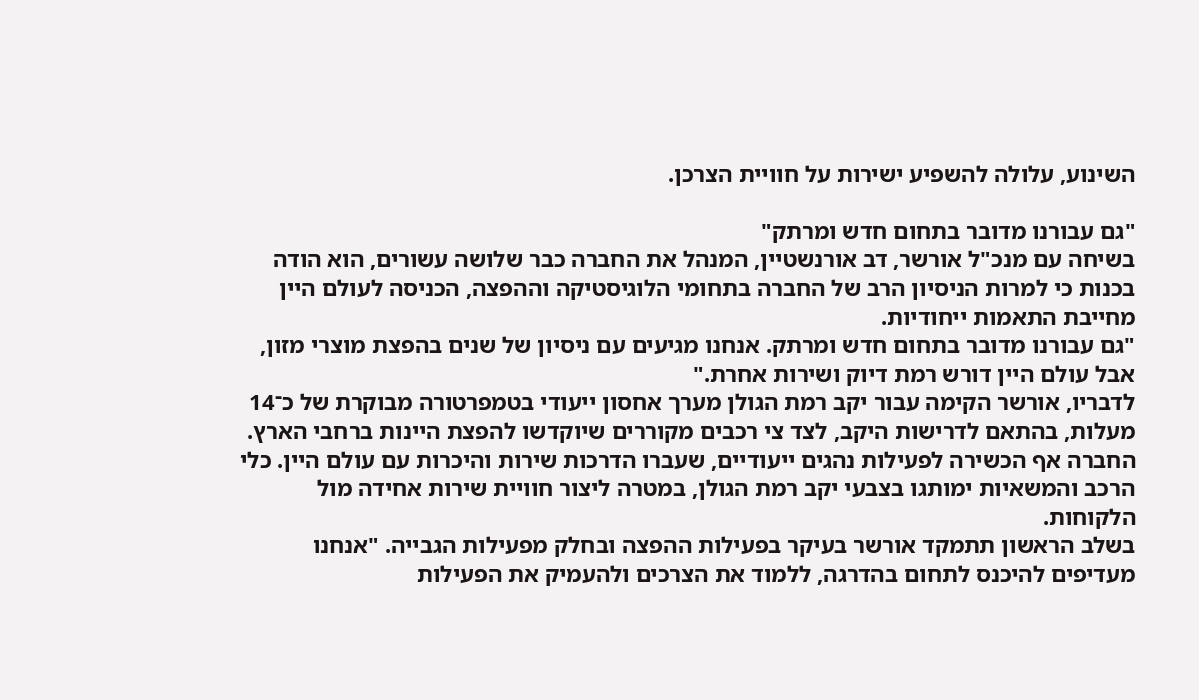השינוע, עלולה להשפיע ישירות על חוויית הצרכן.

"גם עבורנו מדובר בתחום חדש ומרתק"
בשיחה עם מנכ"ל אורשר, דב אורנשטיין, המנהל את החברה כבר שלושה עשורים, הוא הודה בכנות כי למרות הניסיון הרב של החברה בתחומי הלוגיסטיקה וההפצה, הכניסה לעולם היין מחייבת התאמות ייחודיות.
"גם עבורנו מדובר בתחום חדש ומרתק. אנחנו מגיעים עם ניסיון של שנים בהפצת מוצרי מזון, אבל עולם היין דורש רמת דיוק ושירות אחרת."
לדבריו, אורשר הקימה עבור יקב רמת הגולן מערך אחסון ייעודי בטמפרטורה מבוקרת של כ־14 מעלות, בהתאם לדרישות היקב, לצד צי רכבים מקוררים שיוקדשו להפצת היינות ברחבי הארץ.
החברה אף הכשירה לפעילות נהגים ייעודיים, שעברו הדרכות שירות והיכרות עם עולם היין. כלי הרכב והמשאיות ימותגו בצבעי יקב רמת הגולן, במטרה ליצור חוויית שירות אחידה מול הלקוחות.
בשלב הראשון תתמקד אורשר בעיקר בפעילות ההפצה ובחלק מפעילות הגבייה. "אנחנו מעדיפים להיכנס לתחום בהדרגה, ללמוד את הצרכים ולהעמיק את הפעילות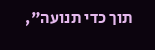תוך כדי תנועה",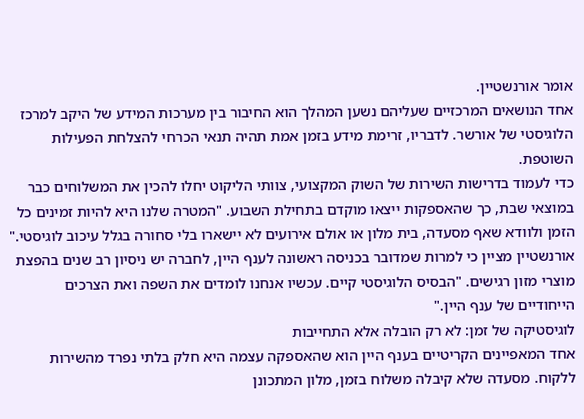אומר אורנשטיין.
אחד הנושאים המרכזיים שעליהם נשען המהלך הוא החיבור בין מערכות המידע של היקב למרכז הלוגיסטי של אורשר. לדבריו, זרימת מידע בזמן אמת תהיה תנאי הכרחי להצלחת הפעילות השוטפת.
כדי לעמוד בדרישות השירות של השוק המקצועי, צוותי הליקוט יחלו להכין את המשלוחים כבר במוצאי שבת, כך שהאספקות ייצאו מוקדם בתחילת השבוע. "המטרה שלנו היא להיות זמינים כל הזמן ולוודא שאף מסעדה, בית מלון או אולם אירועים לא יישארו בלי סחורה בגלל עיכוב לוגיסטי."
אורנשטיין מציין כי למרות שמדובר בכניסה ראשונה לענף היין, לחברה יש ניסיון רב שנים בהפצת מוצרי מזון רגישים. "הבסיס הלוגיסטי קיים. עכשיו אנחנו לומדים את השפה ואת הצרכים הייחודיים של ענף היין."
לוגיסטיקה של זמן: לא רק הובלה אלא התחייבות
אחד המאפיינים הקריטיים בענף היין הוא שהאספקה עצמה היא חלק בלתי נפרד מהשירות ללקוח. מסעדה שלא קיבלה משלוח בזמן, מלון המתכונן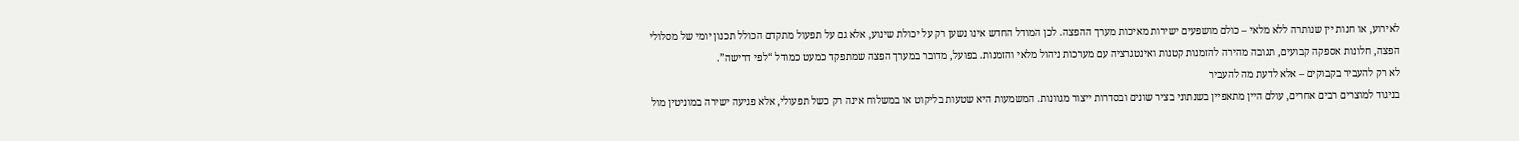לאירוע, או חנות יין שנותרה ללא מלאי – כולם מושפעים ישירות מאיכות מערך ההפצה. לכן המודל החדש אינו נשען רק על יכולת שינוע, אלא גם על תפעול מתקדם הכולל תכנון יומי של מסלולי הפצה, חלונות אספקה קבועים, תגובה מהירה להזמנות קטנות ואינטגרציה עם מערכות ניהול מלאי והזמנות. בפועל, מדובר במערך הפצה שמתפקד כמעט כמודל “לפי דרישה”.
לא רק להעביר בקבוקים – אלא לדעת מה להעביר
בניגוד למוצרים רבים אחרים, עולם היין מתאפיין בשנתוני בציר שונים ובסדרות ייצור מגוונות. המשמעות היא שטעות בליקוט או במשלוח אינה רק כשל תפעולי, אלא פגיעה ישירה במוניטין מול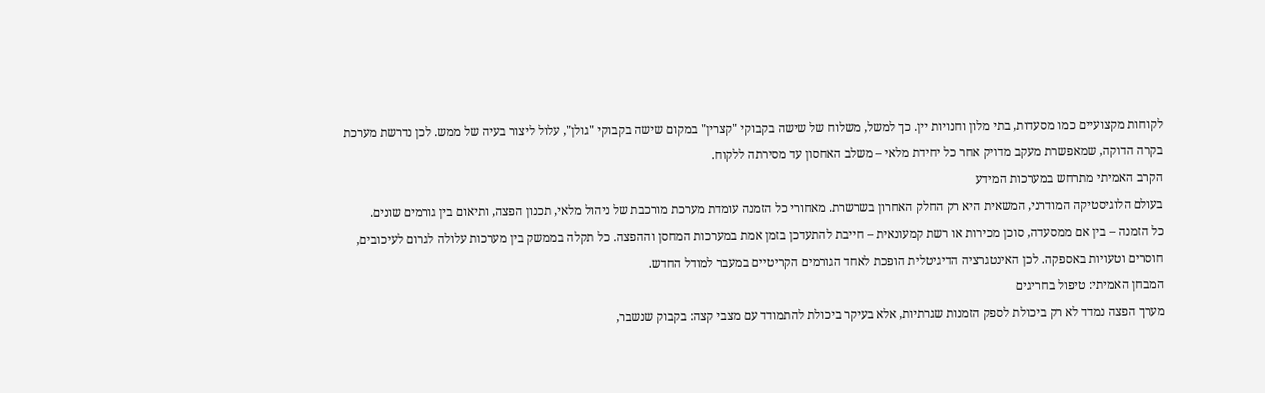לקוחות מקצועיים כמו מסעדות, בתי מלון וחנויות יין. כך למשל, משלוח של שישה בקבוקי "קצרין" במקום שישה בקבוקי "גולן", עלול ליצור בעיה של ממש. לכן נדרשת מערכת בקרה הדוקה, שמאפשרת מעקב מדויק אחר כל יחידת מלאי – משלב האחסון עד מסירתה ללקוח.
הקרב האמיתי מתרחש במערכות המידע
בעולם הלוגיסטיקה המודרני, המשאית היא רק החלק האחרון בשרשרת. מאחורי כל הזמנה עומדת מערכת מורכבת של ניהול מלאי, תכנון הפצה, ותיאום בין גורמים שונים.
כל הזמנה – בין אם ממסעדה, סוכן מכירות או רשת קמעונאית – חייבת להתעדכן בזמן אמת במערכות המחסן וההפצה. כל תקלה בממשק בין מערכות עלולה לגרום לעיכובים, חוסרים וטעויות באספקה. לכן האינטגרציה הדיגיטלית הופכת לאחד הגורמים הקריטיים במעבר למודל החדש.
המבחן האמיתי: טיפול בחריגים
מערך הפצה נמדד לא רק ביכולת לספק הזמנות שגרתיות, אלא בעיקר ביכולת להתמודד עם מצבי קצה: בקבוק שנשבר,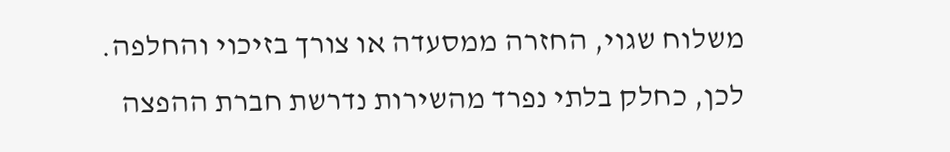משלוח שגוי, החזרה ממסעדה או צורך בזיכוי והחלפה.
לכן, כחלק בלתי נפרד מהשירות נדרשת חברת ההפצה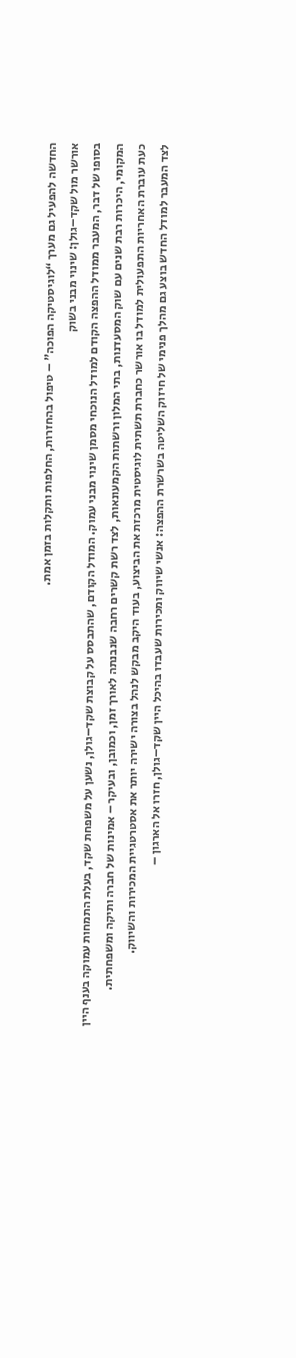החדשה להפעיל גם מערך “לוגיסטיקה הפוכה” – טיפול בהחזרות, החלפות ותקלות בזמן אמת.
אורשר מול שקד–גולן: שינוי מבני בשוק
בסופו של דבר, המעבר ממודל ההפצה הקודם למודל הנוכחי מסמן שינוי מבני עמוק. המודל הקודם, שהתבסס על קבוצת שקד–גולן, נשען על משפחת שקד, בעלת התמחות עמוקה בענף היין המקומי, היכרות רבת שנים עם שוק המסעדנות, בתי המלון ורשתות הקמעונאות, לצד רשת קשרים רחבה שנבנתה לאורך זמן, וכמובן, ובעיקר – אמינות של חברה ותיקה ומשפחתית.
כעת עוברת האחריות התפעולית למודל בו אורשר כחברת תשתית לוגיסטית מרכזת את הביצוע, בעוד היקב מבקש לנהל בצורה ישירה יותר את אסטרטגיית המכירות והשיווק.
לצד המעבר למודל החדש בוצע גם מהלך פנימי של חיזוק השליטה בשרשרת ההפצה: אנשי שיווק ומכירות שעבדו בהיכל היין שקד–גולן, חזרו אל הארגון –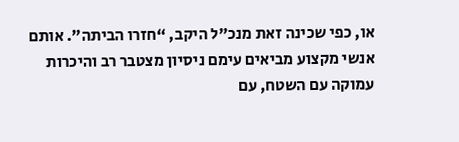או, כפי שכינה זאת מנכ"ל היקב, “חזרו הביתה”. אותם אנשי מקצוע מביאים עימם ניסיון מצטבר רב והיכרות עמוקה עם השטח, עם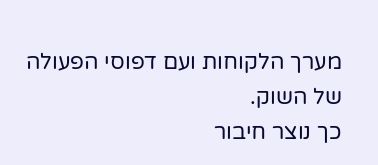מערך הלקוחות ועם דפוסי הפעולה של השוק.
כך נוצר חיבור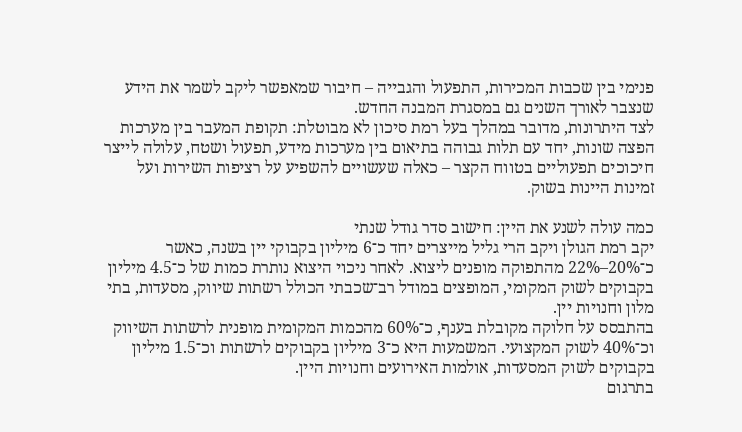פנימי בין שכבות המכירות, התפעול והגבייה – חיבור שמאפשר ליקב לשמר את הידע שנצבר לאורך השנים גם במסגרת המבנה החדש.
לצד היתרונות, מדובר במהלך בעל רמת סיכון לא מבוטלת: תקופת המעבר בין מערכות הפצה שונות, יחד עם תלות גבוהה בתיאום בין מערכות מידע, תפעול ושטח, עלולה לייצר חיכוכים תפעוליים בטווח הקצר – כאלה שעשויים להשפיע על רציפות השירות ועל זמינות היינות בשוק.

כמה עולה לשנע את היין: חישוב סדר גודל שנתי
יקב רמת הגולן ויקב הרי גליל מייצרים יחד כ־6 מיליון בקבוקי יין בשנה, כאשר כ־20%–22% מהתפוקה מופנים ליצוא. לאחר ניכוי היצוא נותרת כמות של כ־4.5 מיליון בקבוקים לשוק המקומי, המופצים במודל רב־שכבתי הכולל רשתות שיווק, מסעדות, בתי מלון וחנויות יין.
בהתבסס על חלוקה מקובלת בענף, כ־60% מהכמות המקומית מופנית לרשתות השיווק וכ־40% לשוק המקצועי. המשמעות היא כ־3 מיליון בקבוקים לרשתות וכ־1.5 מיליון בקבוקים לשוק המסעדות, אולמות האירועים וחנויות היין.
בתרגום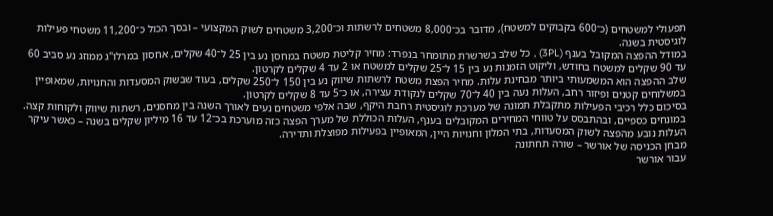תפעולי למשטחים (כ־600 בקבוקים למשטח), מדובר בכ־8,000 משטחים לרשתות וכ־3,200 משטחים לשוק המקצועי – ובסך הכול כ־11,200 משטחי פעילות לוגיסטית בשנה.
במודל ההפצה המקובל בענף (3PL) , כל שלב בשרשרת מתומחר בנפרד: מחיר קליטת משטח במחסן נע בין 25 ל־40 שקלים, אחסון במרלו"ג ממוזג נע סביב 60 עד 90 שקלים למשטח בחודש, וליקוט הזמנות נע בין 15 ל־25 שקלים למשטח או 2 עד 4 שקלים לקרטון.
שלב ההפצה הוא המשמעותי ביותר מבחינת עלות. מחיר הפצת משטח לרשתות שיווק נע בין 150 ל־250 שקלים, בעוד שבשוק המסעדות והחנויות, שמאופיין במשלוחים קטנים ופיזור רחב, העלות נעה בין 40 ל־70 שקלים לנקודת עצירה, או כ־5 עד 8 שקלים לקרטון.
בסיכום כלל רכיבי הפעילות מתקבלת תמונה של מערכת לוגיסטית רחבת היקף, שבה אלפי משטחים נעים לאורך השנה בין מחסנים, רשתות שיווק ולקוחות קצה. במונחים כספיים, ובהתבסס על טווחי המחירים המקובלים בענף, העלות הכוללת של מערך הפצה כזה מוערכת בכ־12 עד 16 מיליון שקלים בשנה – כאשר עיקר העלות נובע מהפצה לשוק המסעדות, בתי המלון וחנויות היין, המאופיין בפעילות מפוצלת ותדירה.
מבחן הכניסה של אורשר – שורה תחתונה
עבור אורשר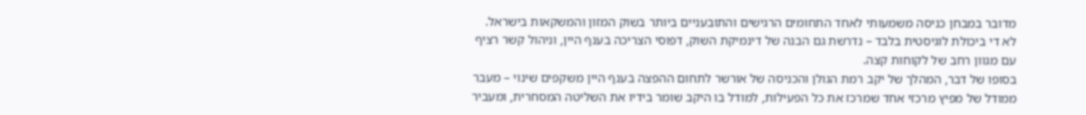מדובר במבחן כניסה משמעותי לאחד התחומים הרגישים והתובעניים ביותר בשוק המזון והמשקאות בישראל. לא די ביכולת לוגיסטית בלבד – נדרשת גם הבנה של דינמיקת השוק, דפוסי הצריכה בענף היין, וניהול קשר רציף עם מגוון רחב של לקוחות קצה.
בסופו של דבר, המהלך של יקב רמת הגולן והכניסה של אורשר לתחום ההפצה בענף היין משקפים שינוי – מעבר ממודל של מפיץ מרכזי אחד שמרכז את כל הפעילות, למודל בו היקב שומר בידיו את השליטה המסחרית, ומעביר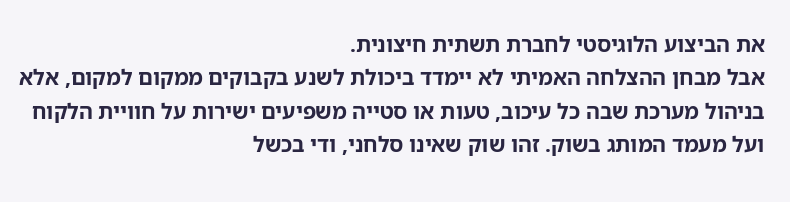את הביצוע הלוגיסטי לחברת תשתית חיצונית.
אבל מבחן ההצלחה האמיתי לא יימדד ביכולת לשנע בקבוקים ממקום למקום, אלא בניהול מערכת שבה כל עיכוב, טעות או סטייה משפיעים ישירות על חוויית הלקוח ועל מעמד המותג בשוק. זהו שוק שאינו סלחני, ודי בכשל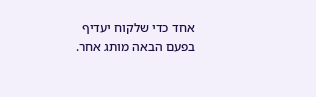אחד כדי שלקוח יעדיף בפעם הבאה מותג אחר.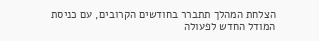הצלחת המהלך תתברר בחודשים הקרובים, עם כניסת המודל החדש לפעולה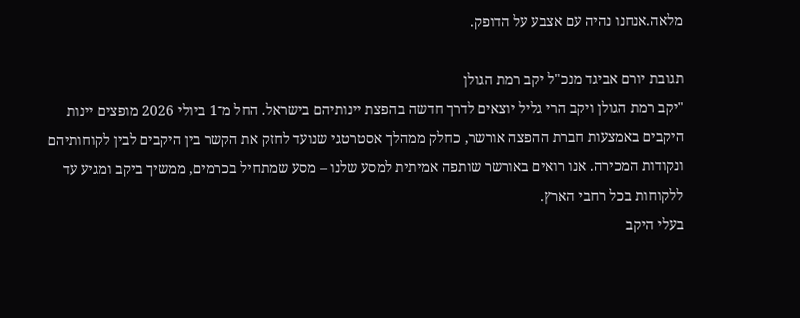מלאה.אנחנו נהיה עם אצבע על הדופק.

תגובת יורם אביגד מנכ"ל יקב רמת הגולן
"יקב רמת הגולן ויקב הרי גליל יוצאים לדרך חדשה בהפצת יינותיהם בישראל. החל מ־1 ביולי 2026 מופצים יינות היקבים באמצעות חברת ההפצה אורשר, כחלק ממהלך אסטרטגי שנועד לחזק את הקשר בין היקבים לבין לקוחותיהם ונקודות המכירה. אנו רואים באורשר שותפה אמיתית למסע שלנו – מסע שמתחיל בכרמים, ממשיך ביקב ומגיע עד ללקוחות בכל רחבי הארץ.
בעלי היקב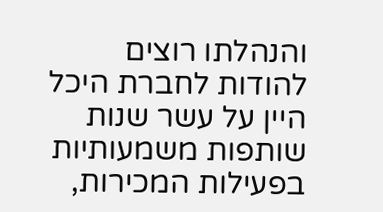והנהלתו רוצים להודות לחברת היכל היין על עשר שנות שותפות משמעותיות בפעילות המכירות,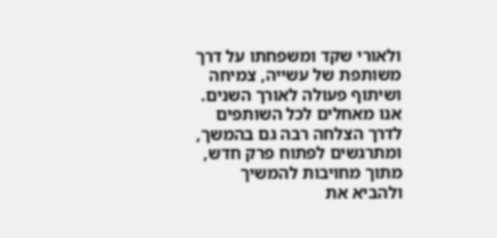ולאורי שקד ומשפחתו על דרך משותפת של עשייה, צמיחה ושיתוף פעולה לאורך השנים. אנו מאחלים לכל השותפים לדרך הצלחה רבה גם בהמשך, ומתרגשים לפתוח פרק חדש, מתוך מחויבות להמשיך ולהביא את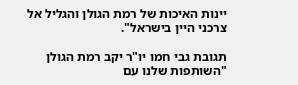יינות האיכות של רמת הגולן והגליל אל צרכני היין בישראל".

תגובת גבי חמו יו"ר יקב רמת הגולן
"השותפות שלנו עם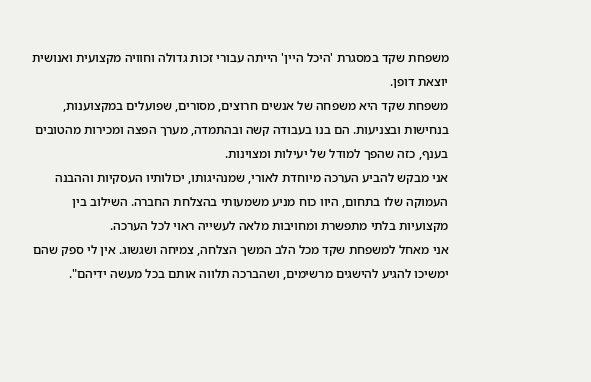משפחת שקד במסגרת 'היכל היין' הייתה עבורי זכות גדולה וחוויה מקצועית ואנושית יוצאת דופן.
משפחת שקד היא משפחה של אנשים חרוצים, מסורים, שפועלים במקצוענות, בנחישות ובצניעות. הם בנו בעבודה קשה ובהתמדה, מערך הפצה ומכירות מהטובים בענף, כזה שהפך למודל של יעילות ומצוינות.
אני מבקש להביע הערכה מיוחדת לאורי, שמנהיגותו, יכולותיו העסקיות וההבנה העמוקה שלו בתחום, היוו כוח מניע משמעותי בהצלחת החברה. השילוב בין מקצועיות בלתי מתפשרת ומחויבות מלאה לעשייה ראוי לכל הערכה.
אני מאחל למשפחת שקד מכל הלב המשך הצלחה, צמיחה ושגשוג. אין לי ספק שהם ימשיכו להגיע להישגים מרשימים, ושהברכה תלווה אותם בכל מעשה ידיהם".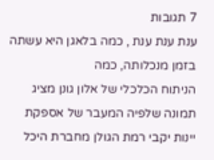7 תגובות
ענת ענת ענת , כמה בלאגן היא עשתה בזמן מנכלותה, כמה
הניתוח הכלכלי של אלון גונן מציג תמונה שלפיה המעבר של אספקת יינות יקבי רמת הגולן מחברת היכל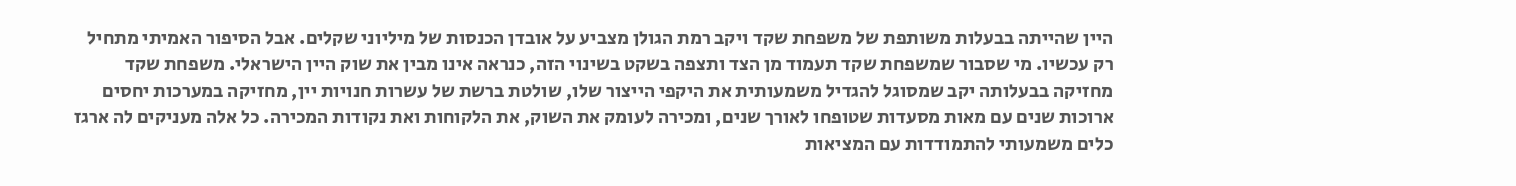היין שהייתה בבעלות משותפת של משפחת שקד ויקב רמת הגולן מצביע על אובדן הכנסות של מיליוני שקלים. אבל הסיפור האמיתי מתחיל רק עכשיו. מי שסבור שמשפחת שקד תעמוד מן הצד ותצפה בשקט בשינוי הזה, כנראה אינו מבין את שוק היין הישראלי. משפחת שקד מחזיקה בבעלותה יקב שמסוגל להגדיל משמעותית את היקפי הייצור שלו, שולטת ברשת של עשרות חנויות יין, מחזיקה במערכות יחסים ארוכות שנים עם מאות מסעדות שטופחו לאורך שנים, ומכירה לעומק את השוק, את הלקוחות ואת נקודות המכירה. כל אלה מעניקים לה ארגז כלים משמעותי להתמודדות עם המציאות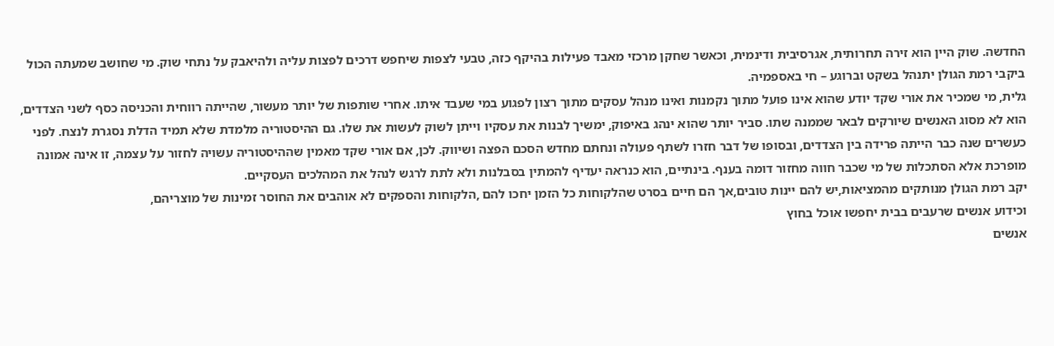החדשה. שוק היין הוא זירה תחרותית, אגרסיבית ודינמית, וכאשר שחקן מרכזי מאבד פעילות בהיקף כזה, טבעי לצפות שיחפש דרכים לפצות עליה ולהיאבק על נתחי שוק. מי שחושב שמעתה הכול ביקבי רמת הגולן יתנהל בשקט וברוגע – חי באספמיה.
גלית, מי שמכיר את אורי שקד יודע שהוא אינו פועל מתוך נקמנות ואינו מנהל עסקים מתוך רצון לפגוע במי שעבד איתו. אחרי שותפות של יותר מעשור, שהייתה רווחית והכניסה כסף לשני הצדדים, הוא לא מסוג האנשים שיורקים לבאר שממנה שתו. סביר יותר שהוא ינהג באיפוק, ימשיך לבנות את עסקיו וייתן לשוק לעשות את שלו. גם ההיסטוריה מלמדת שלא תמיד הדלת נסגרת לנצח. לפני כעשרים שנה כבר הייתה פרידה בין הצדדים, ובסופו של דבר חזרו לשתף פעולה ונחתם מחדש הסכם הפצה ושיווק. לכן, אם אורי שקד מאמין שההיסטוריה עשויה לחזור על עצמה, זו אינה אמונה מופרכת אלא הסתכלות של מי שכבר חווה מחזור דומה בענף. בינתיים, הוא כנראה יעדיף להמתין בסבלנות ולא לתת לרגש לנהל את המהלכים העסקיים.
יקב רמת הגולן מנותקים מהמציאות,יש להם יינות טובים,אך הם חיים בסרט שהלקוחות כל הזמן יחכו להם ,הלקוחות והספקים לא אוהבים את החוסר זמינות של מוצריהם,
וכידוע אנשים שרעבים בבית יחפשו אוכל בחוץ
אנשים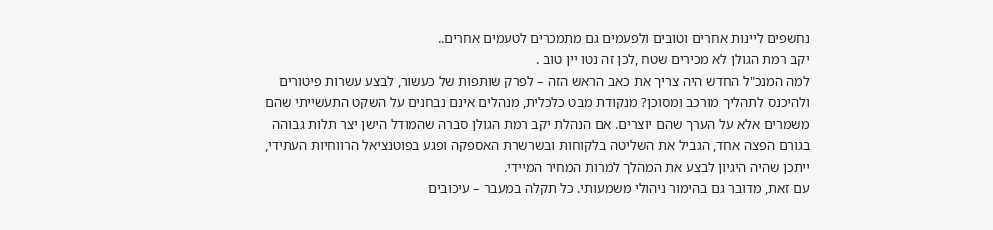נחשפים ליינות אחרים וטובים ולפעמים גם מתמכרים לטעמים אחרים..
יקב רמת הגולן לא מכירים שטח ,לכן זה נטו יין טוב .
למה המנכ"ל החדש היה צריך את כאב הראש הזה – לפרק שותפות של כעשור, לבצע עשרות פיטורים ולהיכנס לתהליך מורכב ומסוכן? מנקודת מבט כלכלית, מנהלים אינם נבחנים על השקט התעשייתי שהם משמרים אלא על הערך שהם יוצרים. אם הנהלת יקב רמת הגולן סברה שהמודל הישן יצר תלות גבוהה בגורם הפצה אחד, הגביל את השליטה בלקוחות ובשרשרת האספקה ופגע בפוטנציאל הרווחיות העתידי, ייתכן שהיה היגיון לבצע את המהלך למרות המחיר המיידי.
עם זאת, מדובר גם בהימור ניהולי משמעותי. כל תקלה במעבר – עיכובים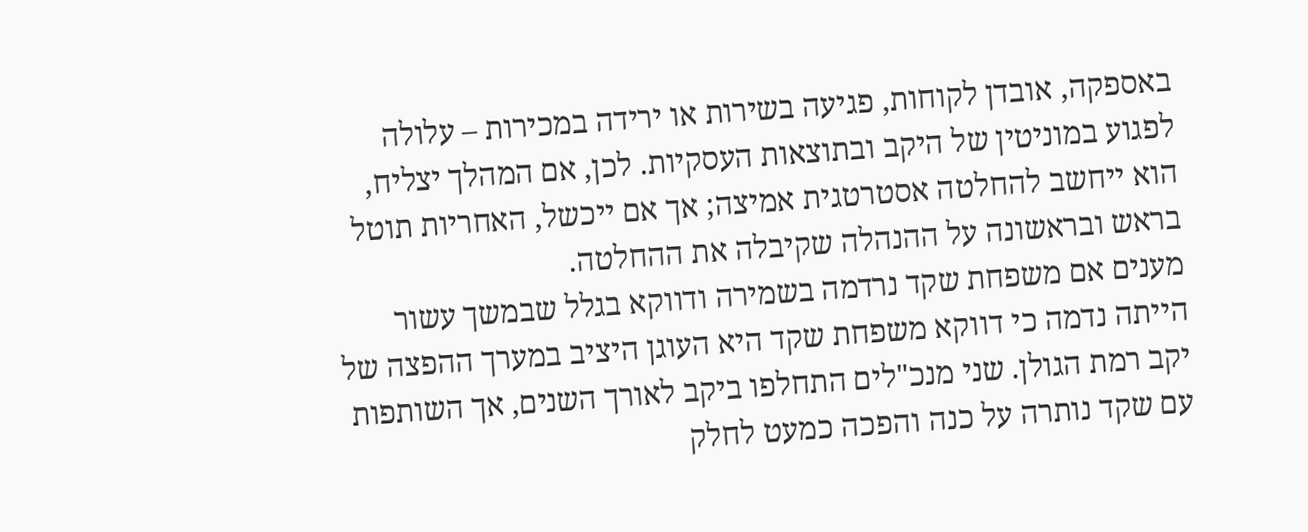באספקה, אובדן לקוחות, פגיעה בשירות או ירידה במכירות – עלולה לפגוע במוניטין של היקב ובתוצאות העסקיות. לכן, אם המהלך יצליח, הוא ייחשב להחלטה אסטרטגית אמיצה; אך אם ייכשל, האחריות תוטל בראש ובראשונה על ההנהלה שקיבלה את ההחלטה.
מענים אם משפחת שקד נרדמה בשמירה ודווקא בגלל שבמשך עשור הייתה נדמה כי דווקא משפחת שקד היא העוגן היציב במערך ההפצה של יקב רמת הגולן. שני מנכ"לים התחלפו ביקב לאורך השנים, אך השותפות עם שקד נותרה על כנה והפכה כמעט לחלק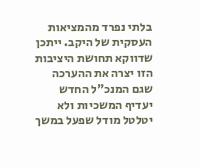בלתי נפרד מהמציאות העסקית של היקב. ייתכן שדווקא תחושת היציבות הזו יצרה את ההערכה שגם המנכ"ל החדש יעדיף המשכיות ולא יטלטל מודל שפעל במשך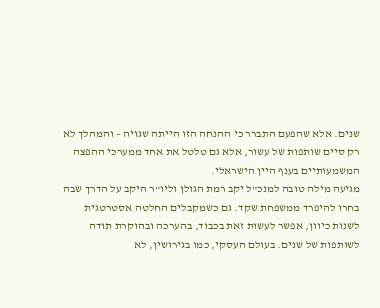שנים. אלא שהפעם התברר כי ההנחה הזו הייתה שגויה – והמהלך לא רק סיים שותפות של עשור, אלא גם טלטל את אחד ממערכי ההפצה המשמעותיים בענף היין הישראלי.
מגיעה מילה טובה למנכ"ל יקב רמת הגולן וליו"ר היקב על הדרך שבה בחרו להיפרד ממשפחת שקד. גם כשמקבלים החלטה אסטרטגית לשנות כיוון, אפשר לעשות זאת בכבוד, בהערכה ובהוקרת תודה לשותפות של שנים. בעולם העסקי, כמו בגירושין, לא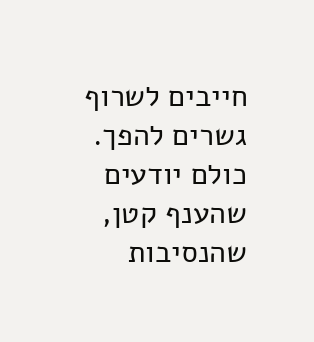חייבים לשרוף גשרים להפך. כולם יודעים שהענף קטן, שהנסיבות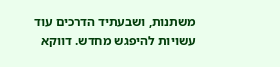משתנות, ושבעתיד הדרכים עוד עשויות להיפגש מחדש. דווקא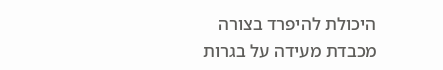היכולת להיפרד בצורה מכבדת מעידה על בגרות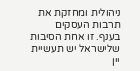ניהולית ומחזקת את תרבות העסקים בענף. זו אחת הסיבות שלישראל יש תעשיית יין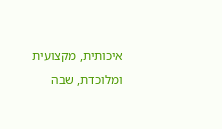איכותית, מקצועית ומלוכדת, שבה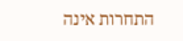התחרות אינה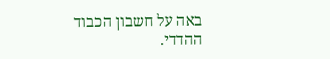באה על חשבון הכבוד ההדדי.